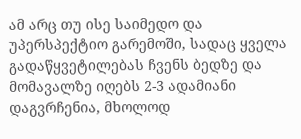ამ არც თუ ისე საიმედო და უპერსპექტიო გარემოში, სადაც ყველა გადაწყვეტილებას ჩვენს ბედზე და მომავალზე იღებს 2-3 ადამიანი დაგვრჩენია, მხოლოდ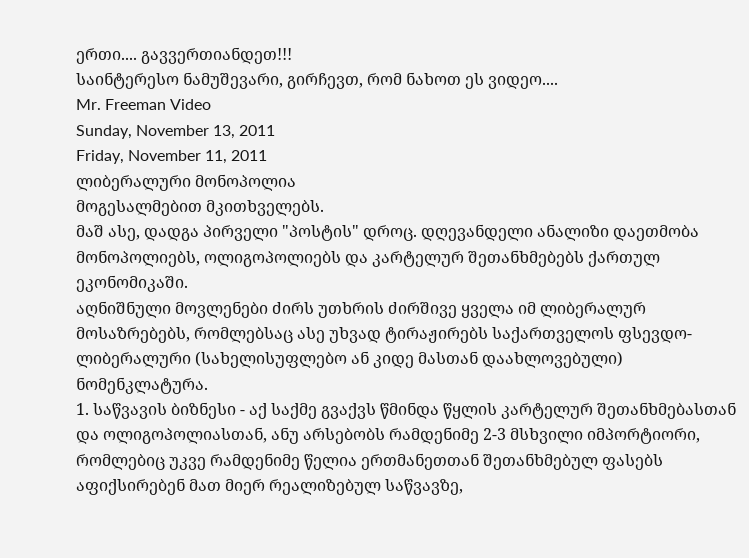ერთი.... გავვერთიანდეთ!!!
საინტერესო ნამუშევარი, გირჩევთ, რომ ნახოთ ეს ვიდეო....
Mr. Freeman Video
Sunday, November 13, 2011
Friday, November 11, 2011
ლიბერალური მონოპოლია
მოგესალმებით მკითხველებს.
მაშ ასე, დადგა პირველი "პოსტის" დროც. დღევანდელი ანალიზი დაეთმობა მონოპოლიებს, ოლიგოპოლიებს და კარტელურ შეთანხმებებს ქართულ ეკონომიკაში.
აღნიშნული მოვლენები ძირს უთხრის ძირშივე ყველა იმ ლიბერალურ მოსაზრებებს, რომლებსაც ასე უხვად ტირაჟირებს საქართველოს ფსევდო-ლიბერალური (სახელისუფლებო ან კიდე მასთან დაახლოვებული) ნომენკლატურა.
1. საწვავის ბიზნესი - აქ საქმე გვაქვს წმინდა წყლის კარტელურ შეთანხმებასთან და ოლიგოპოლიასთან, ანუ არსებობს რამდენიმე 2-3 მსხვილი იმპორტიორი, რომლებიც უკვე რამდენიმე წელია ერთმანეთთან შეთანხმებულ ფასებს აფიქსირებენ მათ მიერ რეალიზებულ საწვავზე,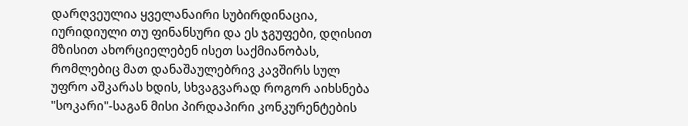დარღვეულია ყველანაირი სუბირდინაცია, იურიდიული თუ ფინანსური და ეს ჯგუფები, დღისით მზისით ახორციელებენ ისეთ საქმიანობას, რომლებიც მათ დანაშაულებრივ კავშირს სულ უფრო აშკარას ხდის, სხვაგვარად როგორ აიხსნება "სოკარი"-საგან მისი პირდაპირი კონკურენტების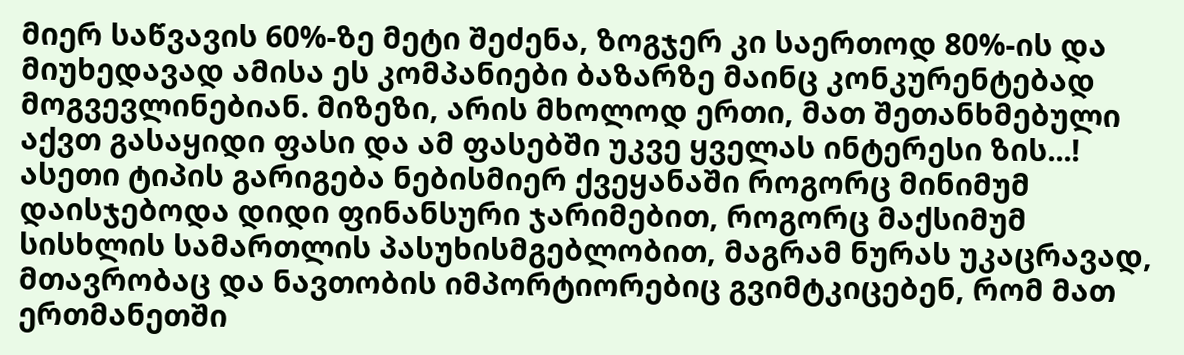მიერ საწვავის 60%-ზე მეტი შეძენა, ზოგჯერ კი საერთოდ 80%-ის და მიუხედავად ამისა ეს კომპანიები ბაზარზე მაინც კონკურენტებად მოგვევლინებიან. მიზეზი, არის მხოლოდ ერთი, მათ შეთანხმებული აქვთ გასაყიდი ფასი და ამ ფასებში უკვე ყველას ინტერესი ზის...! ასეთი ტიპის გარიგება ნებისმიერ ქვეყანაში როგორც მინიმუმ დაისჯებოდა დიდი ფინანსური ჯარიმებით, როგორც მაქსიმუმ სისხლის სამართლის პასუხისმგებლობით, მაგრამ ნურას უკაცრავად, მთავრობაც და ნავთობის იმპორტიორებიც გვიმტკიცებენ, რომ მათ ერთმანეთში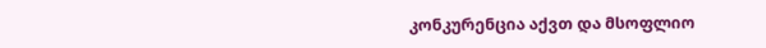კონკურენცია აქვთ და მსოფლიო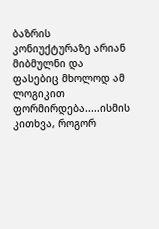ბაზრის კონიუქტურაზე არიან მიბმულნი და ფასებიც მხოლოდ ამ ლოგიკით ფორმირდება.....ისმის კითხვა, როგორ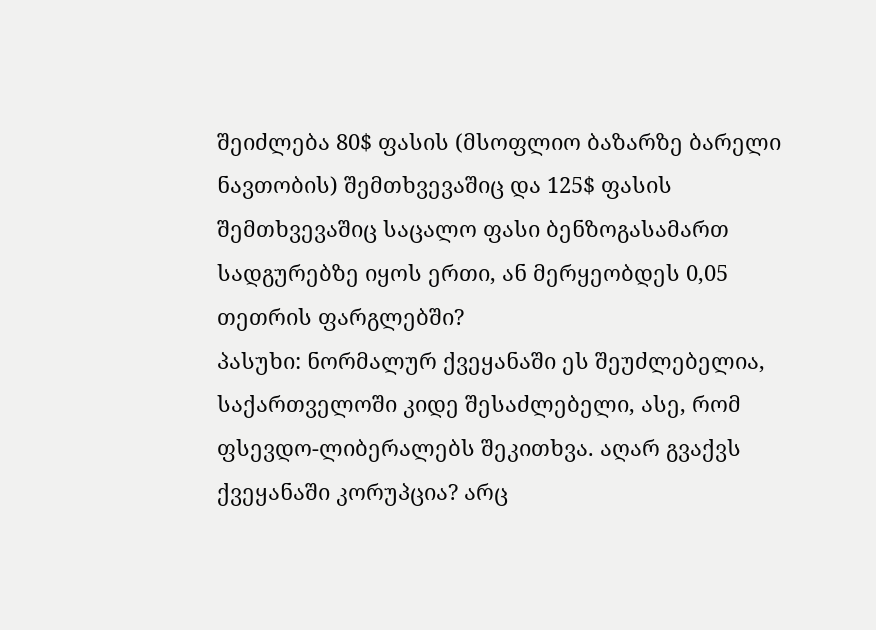შეიძლება 80$ ფასის (მსოფლიო ბაზარზე ბარელი ნავთობის) შემთხვევაშიც და 125$ ფასის შემთხვევაშიც საცალო ფასი ბენზოგასამართ სადგურებზე იყოს ერთი, ან მერყეობდეს 0,05 თეთრის ფარგლებში?
პასუხი: ნორმალურ ქვეყანაში ეს შეუძლებელია, საქართველოში კიდე შესაძლებელი, ასე, რომ ფსევდო-ლიბერალებს შეკითხვა. აღარ გვაქვს ქვეყანაში კორუპცია? არც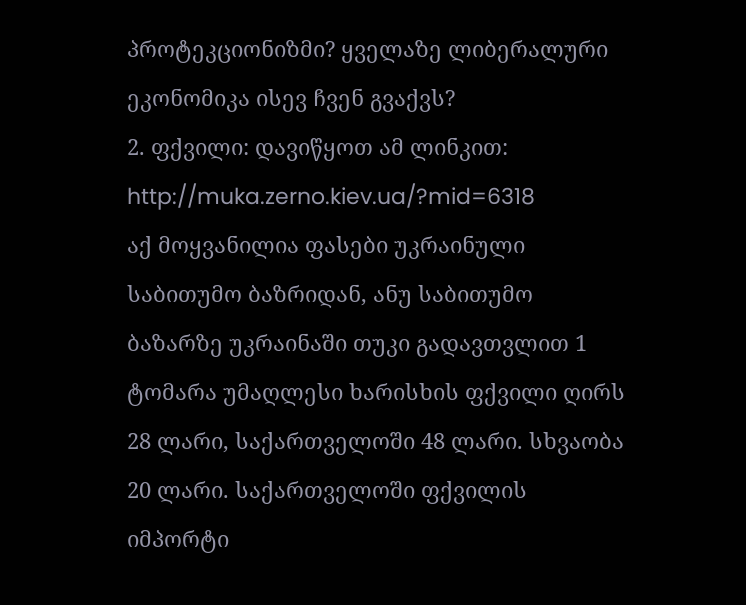პროტეკციონიზმი? ყველაზე ლიბერალური ეკონომიკა ისევ ჩვენ გვაქვს?
2. ფქვილი: დავიწყოთ ამ ლინკით: http://muka.zerno.kiev.ua/?mid=6318
აქ მოყვანილია ფასები უკრაინული საბითუმო ბაზრიდან, ანუ საბითუმო ბაზარზე უკრაინაში თუკი გადავთვლით 1 ტომარა უმაღლესი ხარისხის ფქვილი ღირს 28 ლარი, საქართველოში 48 ლარი. სხვაობა 20 ლარი. საქართველოში ფქვილის იმპორტი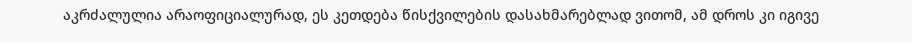აკრძალულია არაოფიციალურად, ეს კეთდება წისქვილების დასახმარებლად ვითომ, ამ დროს კი იგივე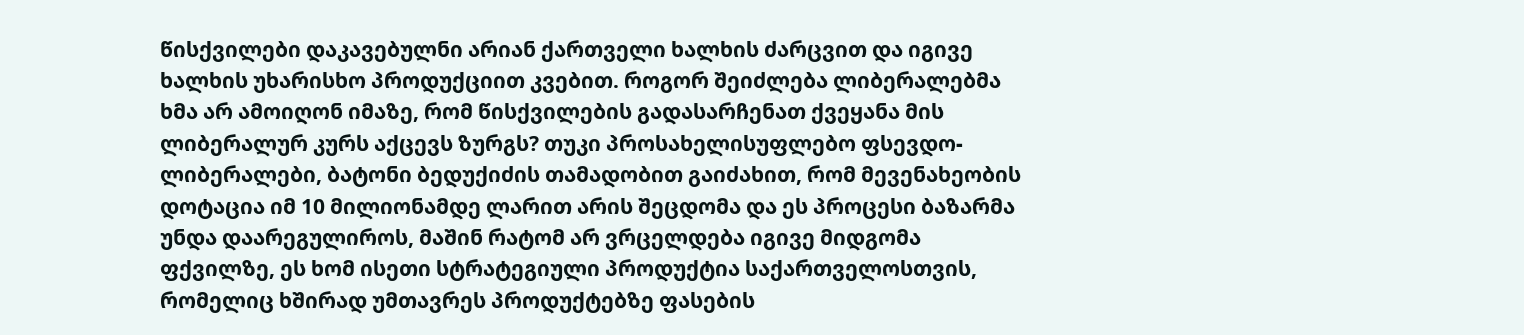წისქვილები დაკავებულნი არიან ქართველი ხალხის ძარცვით და იგივე ხალხის უხარისხო პროდუქციით კვებით. როგორ შეიძლება ლიბერალებმა ხმა არ ამოიღონ იმაზე, რომ წისქვილების გადასარჩენათ ქვეყანა მის ლიბერალურ კურს აქცევს ზურგს? თუკი პროსახელისუფლებო ფსევდო-ლიბერალები, ბატონი ბედუქიძის თამადობით გაიძახით, რომ მევენახეობის დოტაცია იმ 10 მილიონამდე ლარით არის შეცდომა და ეს პროცესი ბაზარმა უნდა დაარეგულიროს, მაშინ რატომ არ ვრცელდება იგივე მიდგომა ფქვილზე, ეს ხომ ისეთი სტრატეგიული პროდუქტია საქართველოსთვის, რომელიც ხშირად უმთავრეს პროდუქტებზე ფასების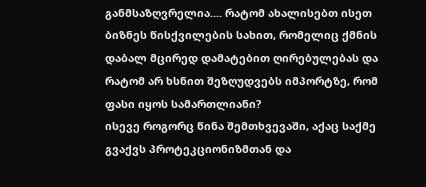განმსაზღვრელია.... რატომ ახალისებთ ისეთ ბიზნეს წისქვილების სახით, რომელიც ქმნის დაბალ მცირედ დამატებით ღირებულებას და რატომ არ ხსნით შეზღუდვებს იმპორტზე, რომ ფასი იყოს სამართლიანი?
ისევე როგორც წინა შემთხვევაში, აქაც საქმე გვაქვს პროტეკციონიზმთან და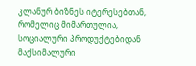კლანურ ბიზნეს იტერესებთან, რომელიც მიმართულია, სოციალური პროდუქტებიდან მაქსიმალური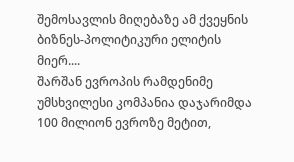შემოსავლის მიღებაზე ამ ქვეყნის ბიზნეს-პოლიტიკური ელიტის მიერ....
შარშან ევროპის რამდენიმე უმსხვილესი კომპანია დაჯარიმდა 100 მილიონ ევროზე მეტით,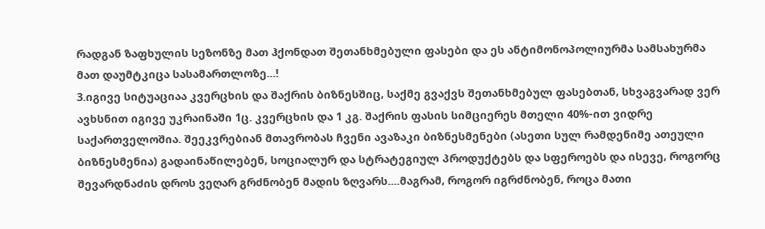რადგან ზაფხულის სეზონზე მათ ჰქონდათ შეთანხმებული ფასები და ეს ანტიმონოპოლიურმა სამსახურმა მათ დაუმტკიცა სასამართლოზე...!
3.იგივე სიტუაციაა კვერცხის და შაქრის ბიზნესშიც, საქმე გვაქვს შეთანხმებულ ფასებთან, სხვაგვარად ვერ ავხსნით იგივე უკრაინაში 1ც. კვერცხის და 1 კგ. შაქრის ფასის სიმციერეს მთელი 40%-ით ვიდრე საქართველოშია. შეეკვრებიან მთავრობას ჩვენი ავაზაკი ბიზნესმენები (ასეთი სულ რამდენიმე ათეული ბიზნესმენია) გადაინაწილებენ, სოციალურ და სტრატეგიულ პროდუქტებს და სფეროებს და ისევე, როგორც შევარდნაძის დროს ვეღარ გრძნობენ მადის ზღვარს....მაგრამ, როგორ იგრძნობენ, როცა მათი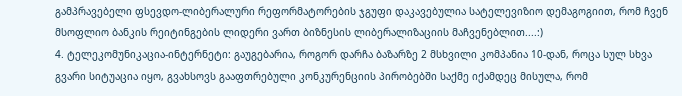გამპრავებელი ფსევდო-ლიბერალური რეფორმატორების ჯგუფი დაკავებულია სატელევიზიო დემაგოგიით, რომ ჩვენ მსოფლიო ბანკის რეიტინგების ლიდერი ვართ ბიზნესის ლიბერალიზაციის მაჩვენებლით....:)
4. ტელეკომუნიკაცია-ინტერნეტი: გაუგებარია, როგორ დარჩა ბაზარზე 2 მსხვილი კომპანია 10-დან, როცა სულ სხვა გვარი სიტუაცია იყო, გვახსოვს გააფთრებული კონკურენციის პირობებში საქმე იქამდეც მისულა, რომ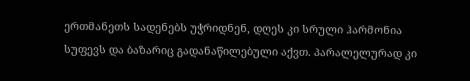ერთმანეთს სადენებს უჭრიდნენ, დღეს კი სრული ჰარმონია სუფევს და ბაზარიც გადანაწილებული აქვთ. პარალელურად კი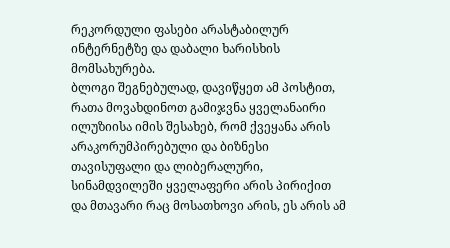რეკორდული ფასები არასტაბილურ ინტერნეტზე და დაბალი ხარისხის მომსახურება.
ბლოგი შეგნებულად, დავიწყეთ ამ პოსტით, რათა მოვახდინოთ გამიჯვნა ყველანაირი ილუზიისა იმის შესახებ, რომ ქვეყანა არის არაკორუმპირებული და ბიზნესი თავისუფალი და ლიბერალური, სინამდვილეში ყველაფერი არის პირიქით და მთავარი რაც მოსათხოვი არის, ეს არის ამ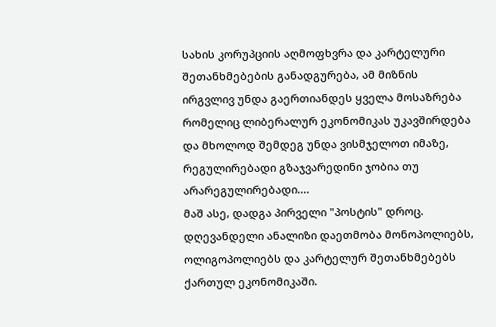სახის კორუპციის აღმოფხვრა და კარტელური შეთანხმებების განადგურება, ამ მიზნის ირგვლივ უნდა გაერთიანდეს ყველა მოსაზრება რომელიც ლიბერალურ ეკონომიკას უკავშირდება და მხოლოდ შემდეგ უნდა ვისმჯელოთ იმაზე, რეგულირებადი გზაჯვარედინი ჯობია თუ არარეგულირებადი....
მაშ ასე, დადგა პირველი "პოსტის" დროც. დღევანდელი ანალიზი დაეთმობა მონოპოლიებს, ოლიგოპოლიებს და კარტელურ შეთანხმებებს ქართულ ეკონომიკაში.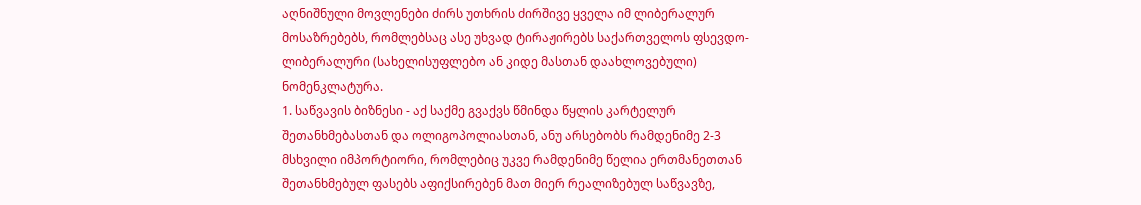აღნიშნული მოვლენები ძირს უთხრის ძირშივე ყველა იმ ლიბერალურ მოსაზრებებს, რომლებსაც ასე უხვად ტირაჟირებს საქართველოს ფსევდო-ლიბერალური (სახელისუფლებო ან კიდე მასთან დაახლოვებული) ნომენკლატურა.
1. საწვავის ბიზნესი - აქ საქმე გვაქვს წმინდა წყლის კარტელურ შეთანხმებასთან და ოლიგოპოლიასთან, ანუ არსებობს რამდენიმე 2-3 მსხვილი იმპორტიორი, რომლებიც უკვე რამდენიმე წელია ერთმანეთთან შეთანხმებულ ფასებს აფიქსირებენ მათ მიერ რეალიზებულ საწვავზე,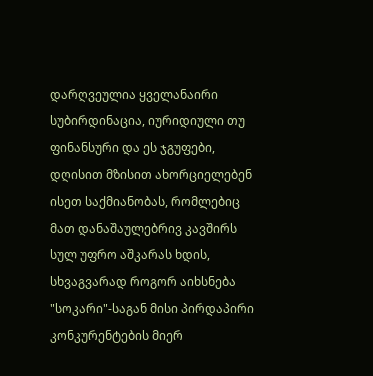დარღვეულია ყველანაირი სუბირდინაცია, იურიდიული თუ ფინანსური და ეს ჯგუფები, დღისით მზისით ახორციელებენ ისეთ საქმიანობას, რომლებიც მათ დანაშაულებრივ კავშირს სულ უფრო აშკარას ხდის, სხვაგვარად როგორ აიხსნება "სოკარი"-საგან მისი პირდაპირი კონკურენტების მიერ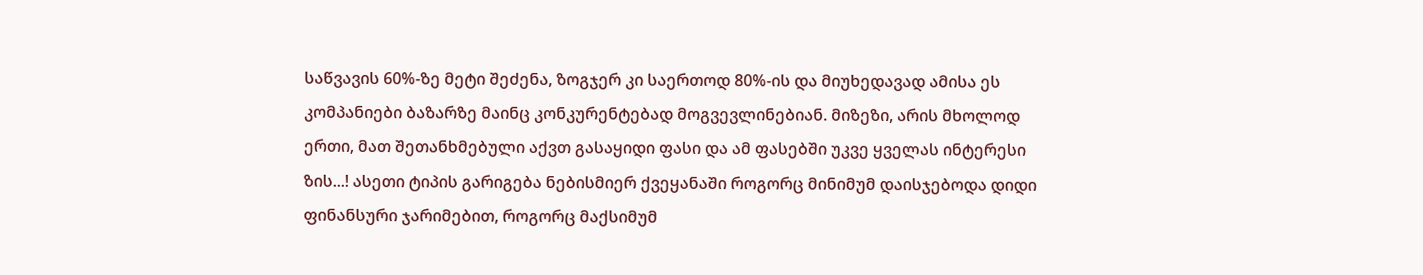საწვავის 60%-ზე მეტი შეძენა, ზოგჯერ კი საერთოდ 80%-ის და მიუხედავად ამისა ეს კომპანიები ბაზარზე მაინც კონკურენტებად მოგვევლინებიან. მიზეზი, არის მხოლოდ ერთი, მათ შეთანხმებული აქვთ გასაყიდი ფასი და ამ ფასებში უკვე ყველას ინტერესი ზის...! ასეთი ტიპის გარიგება ნებისმიერ ქვეყანაში როგორც მინიმუმ დაისჯებოდა დიდი ფინანსური ჯარიმებით, როგორც მაქსიმუმ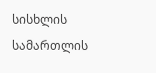სისხლის სამართლის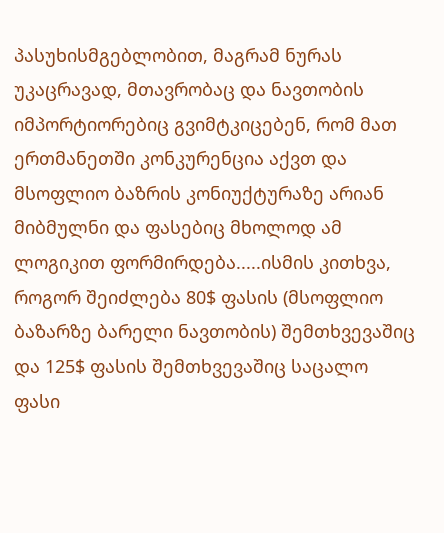პასუხისმგებლობით, მაგრამ ნურას უკაცრავად, მთავრობაც და ნავთობის იმპორტიორებიც გვიმტკიცებენ, რომ მათ ერთმანეთში კონკურენცია აქვთ და მსოფლიო ბაზრის კონიუქტურაზე არიან მიბმულნი და ფასებიც მხოლოდ ამ ლოგიკით ფორმირდება.....ისმის კითხვა, როგორ შეიძლება 80$ ფასის (მსოფლიო ბაზარზე ბარელი ნავთობის) შემთხვევაშიც და 125$ ფასის შემთხვევაშიც საცალო ფასი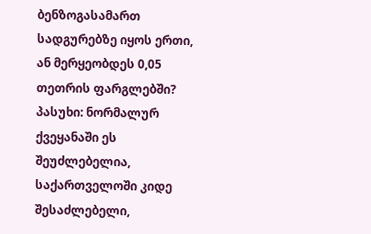ბენზოგასამართ სადგურებზე იყოს ერთი, ან მერყეობდეს 0,05 თეთრის ფარგლებში?
პასუხი: ნორმალურ ქვეყანაში ეს შეუძლებელია, საქართველოში კიდე შესაძლებელი,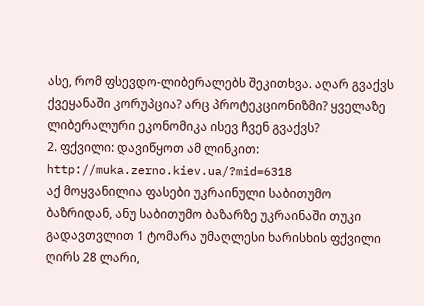ასე, რომ ფსევდო-ლიბერალებს შეკითხვა. აღარ გვაქვს ქვეყანაში კორუპცია? არც პროტეკციონიზმი? ყველაზე ლიბერალური ეკონომიკა ისევ ჩვენ გვაქვს?
2. ფქვილი: დავიწყოთ ამ ლინკით: http://muka.zerno.kiev.ua/?mid=6318
აქ მოყვანილია ფასები უკრაინული საბითუმო ბაზრიდან, ანუ საბითუმო ბაზარზე უკრაინაში თუკი გადავთვლით 1 ტომარა უმაღლესი ხარისხის ფქვილი ღირს 28 ლარი,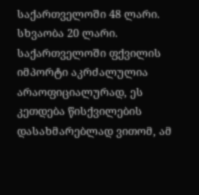საქართველოში 48 ლარი. სხვაობა 20 ლარი. საქართველოში ფქვილის იმპორტი აკრძალულია არაოფიციალურად, ეს კეთდება წისქვილების დასახმარებლად ვითომ, ამ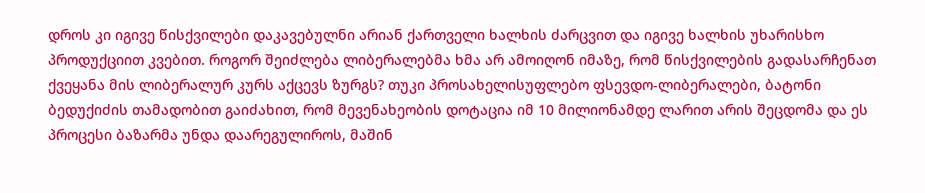დროს კი იგივე წისქვილები დაკავებულნი არიან ქართველი ხალხის ძარცვით და იგივე ხალხის უხარისხო პროდუქციით კვებით. როგორ შეიძლება ლიბერალებმა ხმა არ ამოიღონ იმაზე, რომ წისქვილების გადასარჩენათ ქვეყანა მის ლიბერალურ კურს აქცევს ზურგს? თუკი პროსახელისუფლებო ფსევდო-ლიბერალები, ბატონი ბედუქიძის თამადობით გაიძახით, რომ მევენახეობის დოტაცია იმ 10 მილიონამდე ლარით არის შეცდომა და ეს პროცესი ბაზარმა უნდა დაარეგულიროს, მაშინ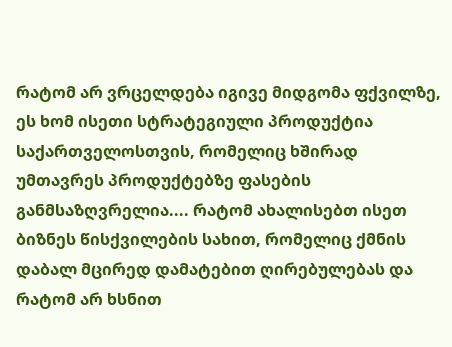რატომ არ ვრცელდება იგივე მიდგომა ფქვილზე, ეს ხომ ისეთი სტრატეგიული პროდუქტია საქართველოსთვის, რომელიც ხშირად უმთავრეს პროდუქტებზე ფასების განმსაზღვრელია.... რატომ ახალისებთ ისეთ ბიზნეს წისქვილების სახით, რომელიც ქმნის დაბალ მცირედ დამატებით ღირებულებას და რატომ არ ხსნით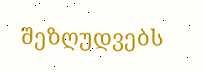შეზღუდვებს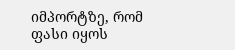იმპორტზე, რომ ფასი იყოს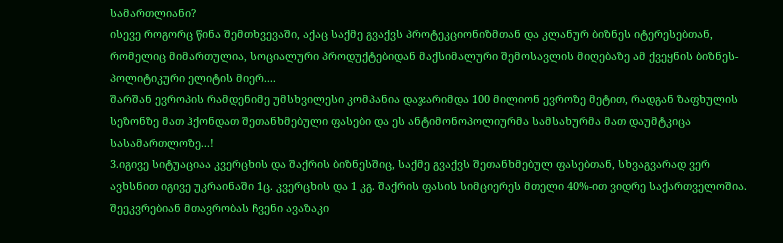სამართლიანი?
ისევე როგორც წინა შემთხვევაში, აქაც საქმე გვაქვს პროტეკციონიზმთან და კლანურ ბიზნეს იტერესებთან, რომელიც მიმართულია, სოციალური პროდუქტებიდან მაქსიმალური შემოსავლის მიღებაზე ამ ქვეყნის ბიზნეს-პოლიტიკური ელიტის მიერ....
შარშან ევროპის რამდენიმე უმსხვილესი კომპანია დაჯარიმდა 100 მილიონ ევროზე მეტით, რადგან ზაფხულის სეზონზე მათ ჰქონდათ შეთანხმებული ფასები და ეს ანტიმონოპოლიურმა სამსახურმა მათ დაუმტკიცა სასამართლოზე...!
3.იგივე სიტუაციაა კვერცხის და შაქრის ბიზნესშიც, საქმე გვაქვს შეთანხმებულ ფასებთან, სხვაგვარად ვერ ავხსნით იგივე უკრაინაში 1ც. კვერცხის და 1 კგ. შაქრის ფასის სიმციერეს მთელი 40%-ით ვიდრე საქართველოშია. შეეკვრებიან მთავრობას ჩვენი ავაზაკი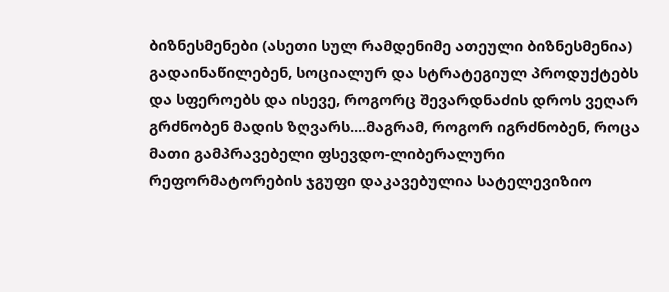ბიზნესმენები (ასეთი სულ რამდენიმე ათეული ბიზნესმენია) გადაინაწილებენ, სოციალურ და სტრატეგიულ პროდუქტებს და სფეროებს და ისევე, როგორც შევარდნაძის დროს ვეღარ გრძნობენ მადის ზღვარს....მაგრამ, როგორ იგრძნობენ, როცა მათი გამპრავებელი ფსევდო-ლიბერალური რეფორმატორების ჯგუფი დაკავებულია სატელევიზიო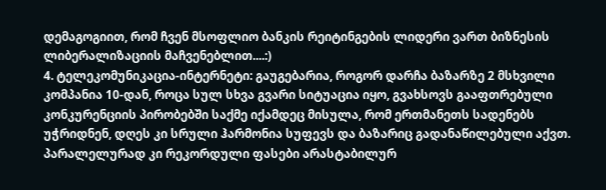დემაგოგიით, რომ ჩვენ მსოფლიო ბანკის რეიტინგების ლიდერი ვართ ბიზნესის ლიბერალიზაციის მაჩვენებლით....:)
4. ტელეკომუნიკაცია-ინტერნეტი: გაუგებარია, როგორ დარჩა ბაზარზე 2 მსხვილი კომპანია 10-დან, როცა სულ სხვა გვარი სიტუაცია იყო, გვახსოვს გააფთრებული კონკურენციის პირობებში საქმე იქამდეც მისულა, რომ ერთმანეთს სადენებს უჭრიდნენ, დღეს კი სრული ჰარმონია სუფევს და ბაზარიც გადანაწილებული აქვთ. პარალელურად კი რეკორდული ფასები არასტაბილურ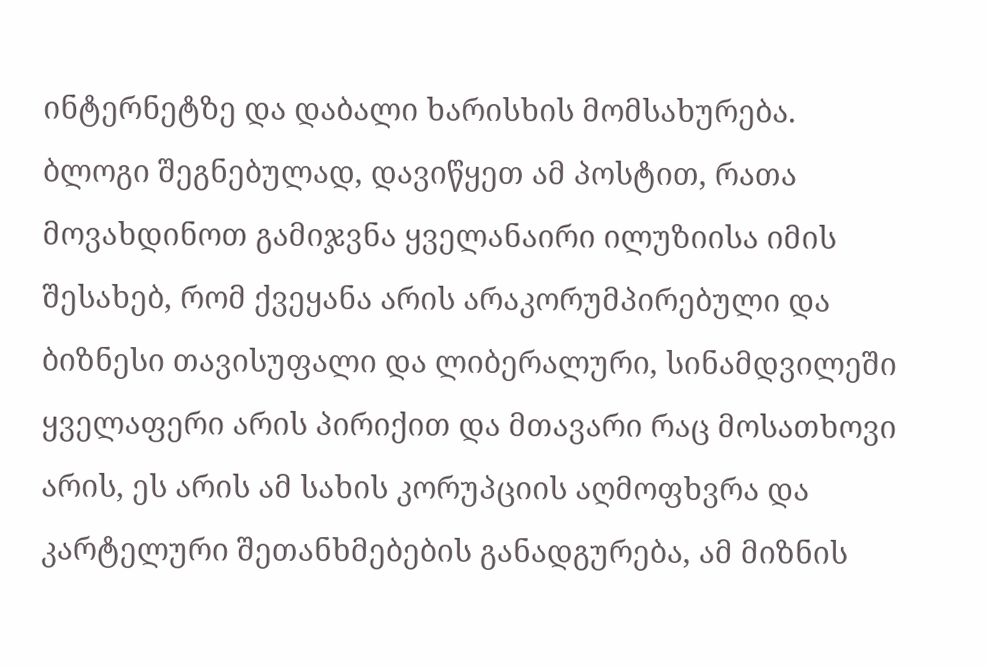ინტერნეტზე და დაბალი ხარისხის მომსახურება.
ბლოგი შეგნებულად, დავიწყეთ ამ პოსტით, რათა მოვახდინოთ გამიჯვნა ყველანაირი ილუზიისა იმის შესახებ, რომ ქვეყანა არის არაკორუმპირებული და ბიზნესი თავისუფალი და ლიბერალური, სინამდვილეში ყველაფერი არის პირიქით და მთავარი რაც მოსათხოვი არის, ეს არის ამ სახის კორუპციის აღმოფხვრა და კარტელური შეთანხმებების განადგურება, ამ მიზნის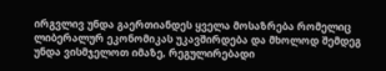ირგვლივ უნდა გაერთიანდეს ყველა მოსაზრება რომელიც ლიბერალურ ეკონომიკას უკავშირდება და მხოლოდ შემდეგ უნდა ვისმჯელოთ იმაზე, რეგულირებადი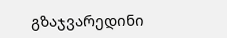გზაჯვარედინი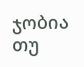ჯობია თუ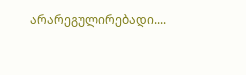არარეგულირებადი....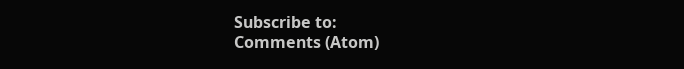Subscribe to:
Comments (Atom)